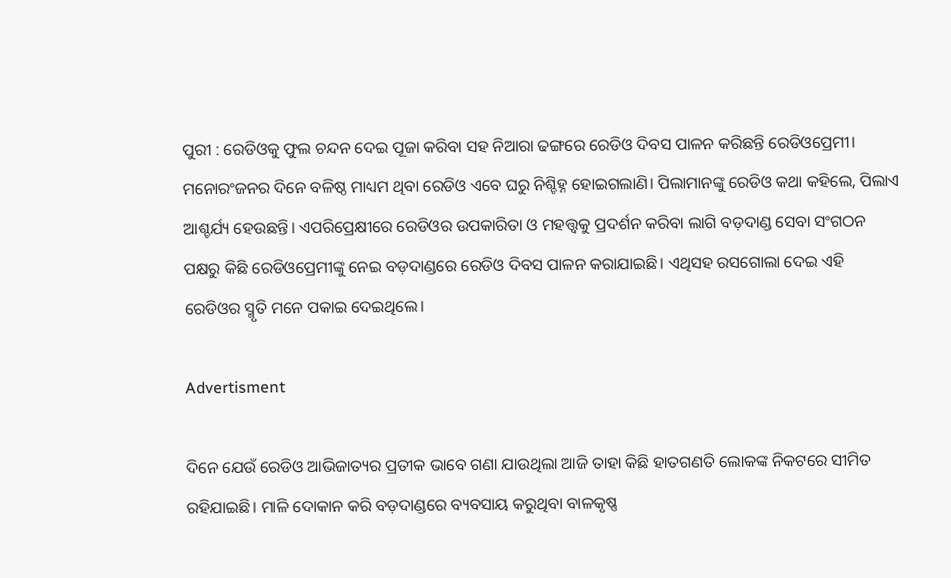ପୁରୀ : ରେଡିଓକୁ ଫୁଲ ଚନ୍ଦନ ଦେଇ ପୂଜା କରିବା ସହ ନିଆରା ଢଙ୍ଗରେ ରେଡିଓ ଦିବସ ପାଳନ କରିଛନ୍ତି ରେଡିଓପ୍ରେମୀ। ମନୋରଂଜନର ଦିନେ ବଳିଷ୍ଠ ମାଧ୍ୟମ ଥିବା ରେଡିଓ ଏବେ ଘରୁ ନିଶ୍ଚିହ୍ନ ହୋଇଗଲାଣି। ପିଲାମାନଙ୍କୁ ରେଡିଓ କଥା କହିଲେ, ପିଲାଏ ଆଶ୍ଚର୍ଯ୍ୟ ହେଉଛନ୍ତି। ଏପରିପ୍ରେକ୍ଷୀରେ ରେଡିଓର ଉପକାରିତା ଓ ମହତ୍ତ୍ବକୁ ପ୍ରଦର୍ଶନ କରିବା ଲାଗି ବଡ଼ଦାଣ୍ଡ ସେବା ସଂଗଠନ ପକ୍ଷରୁ କିଛି ରେଡିଓପ୍ରେମୀଙ୍କୁ ନେଇ ବଡ଼ଦାଣ୍ଡରେ ରେଡିଓ ଦିବସ ପାଳନ କରାଯାଇଛି। ଏଥିସହ ରସଗୋଲା ଦେଇ ଏହି ରେଡିଓର ସ୍ମୃତି ମନେ ପକାଇ ଦେଇଥିଲେ।

Advertisment

ଦିନେ ଯେଉଁ ରେଡିଓ ଆଭିଜାତ୍ୟର ପ୍ରତୀକ ଭାବେ ଗଣା ଯାଉଥିଲା ଆଜି ତାହା କିଛି ହାତଗଣତି ଲୋକଙ୍କ ନିକଟରେ ସୀମିତ ରହିଯାଇଛି। ମାଳି ଦୋକାନ କରି ବଡ଼ଦାଣ୍ଡରେ ବ୍ୟବସାୟ କରୁଥିବା ବାଳକୃଷ୍ଣ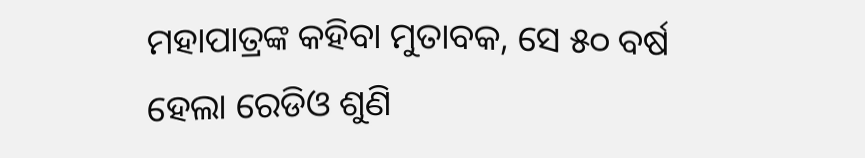ମହାପାତ୍ରଙ୍କ କହିବା ମୁତାବକ, ସେ ୫୦ ବର୍ଷ ହେଲା ରେଡିଓ ‌ଶୁଣି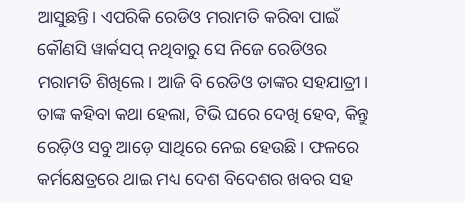ଆସୁଛନ୍ତି। ଏପରିକି ରେଡିଓ ମରାମତି କରିବା ପାଇଁ କୌଣସି ୱାର୍କସପ୍‌ ନଥିବାରୁ ସେ ନିଜେ ରେଡିଓର ମରାମତି ଶିଖିଲେ। ଆଜି ବି ରେଡିଓ ତାଙ୍କର ସହଯାତ୍ରୀ। ତାଙ୍କ କହିବା କଥା ହେଲା, ଟିଭି ଘରେ ଦେଖି ହେବ, କିନ୍ତୁ ରେଡ଼ିଓ ସବୁ ଆଡ଼େ ସାଥିରେ ନେଇ ହେଉଛି। ଫଳରେ କର୍ମକ୍ଷେତ୍ରରେ ଥାଇ ମଧ୍ୟ ଦେଶ ବିଦେଶର ଖବର ସହ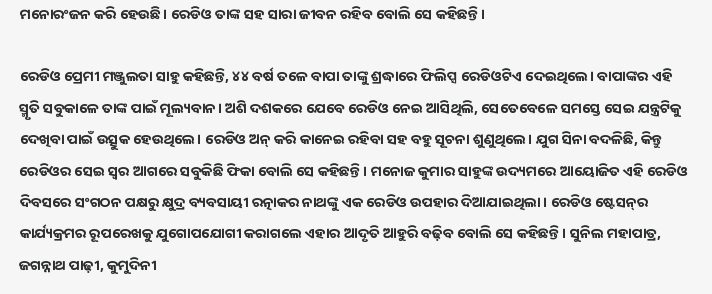ମନୋରଂଜନ କରି ହେଉଛି। ରେଡିଓ ତାଙ୍କ ସହ ସାରା ଜୀବନ ରହିବ ବୋଲି ସେ କହିଛନ୍ତି।

ରେଡିଓ ପ୍ରେମୀ ମଞ୍ଜୁଲତା ସାହୁ କହିଛନ୍ତି, ୪୪ ବର୍ଷ ତଳେ ବାପା ତାଙ୍କୁ ଶ୍ରଦ୍ଧାରେ ଫିଲିପ୍ସ ରେଡିଓଟିଏ ଦେଇଥିଲେ। ବାପାଙ୍କର ଏହି ସ୍ମୃତି ସବୁକାଳେ ତାଙ୍କ ପାଇଁ ମୂଲ୍ୟବାନ। ‌ଅଶି ଦଶକରେ ଯେବେ ରେଡିଓ ନେଇ ଆସିଥିଲି, ସେତେବେଳେ ସମସ୍ତେ ସେଇ ଯନ୍ତ୍ରଟିକୁ ଦେଖିବା ପାଇଁ ଉତ୍ସୁକ ହେଉଥିଲେ। ରେଡିଓ ଅନ୍‌ କରି କାନେଇ ରହିବା ସହ ବହୁ ସୂଚନା ଶୁଣୁଥିଲେ। ଯୁଗ ସିନା ବଦଳିଛି, କିନ୍ତୁ ରେଡିଓର ସେଇ ସ୍ବର ଆଗରେ ସବୁକିଛି ଫିକା ବୋଲି ସେ କହିଛନ୍ତି। ମନୋଜ କୁମାର ସାହୁଙ୍କ ‌ଉଦ୍ୟମରେ ଆୟୋଜିତ ଏହି ରେଡିଓ ଦିବସରେ ସଂଗଠନ ପକ୍ଷରୁ କ୍ଷୁଦ୍ର ବ୍ୟବସାୟୀ ରତ୍ନାକର ନାଥଙ୍କୁ ଏକ ରେଡିଓ ଉପହାର ଦିଆଯାଇଥିଲା। ରେଡିଓ ଷ୍ଟେସନ୍‌ର କାର୍ଯ୍ୟକ୍ରମର ରୂପରେଖକୁ ଯୁଗୋପଯୋଗୀ କରାଗଲେ ଏହାର ଆଦୃତି ଆହୁରି ବଢ଼ିବ ବୋଲି ସେ କହିଛନ୍ତି। ସୁନିଲ ମହାପାତ୍ର, ଜଗନ୍ନାଥ ପାଢ଼ୀ, କୁମୁଦିନୀ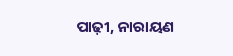ପାଢ଼ୀ, ନାରାୟଣ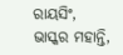ରାୟସିଂ, ଭାସ୍କର ମହାନ୍ତି,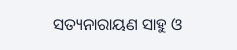ସତ୍ୟନାରାୟଣ ସାହୁ ଓ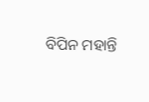ବିପିନ ମହାନ୍ତି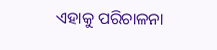ଏହାକୁ ପରିଚାଳନା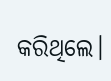କରିଥିଲେ।